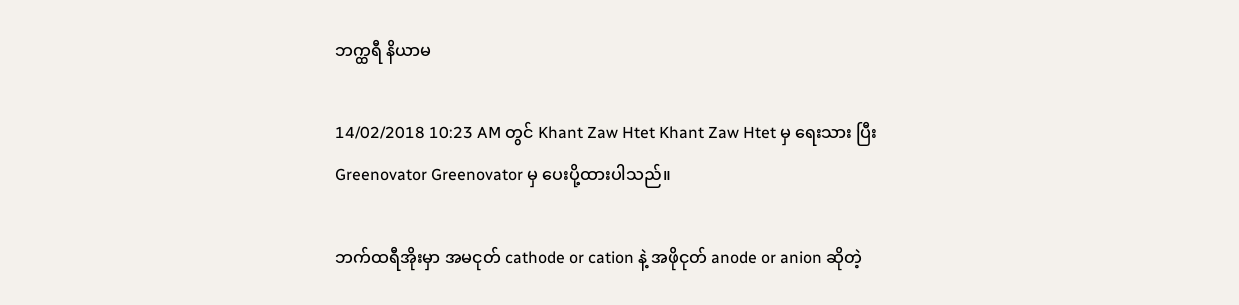ဘက္ထရီ နိယာမ

14/02/2018 10:23 AM တွင် Khant Zaw Htet Khant Zaw Htet မှ ရေးသား ပြီး Greenovator Greenovator မှ ပေးပို့ထားပါသည်။

ဘက်ထရီအိုးမှာ အမငုတ် cathode or cation နဲ့ အဖိုငုတ် anode or anion ဆိုတဲ့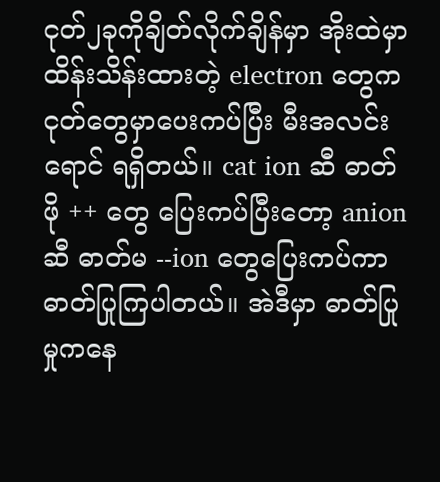ငုတ်၂ခုကိုချိတ်လိုက်ချိန်မှာ အိုးထဲမှာ ထိန်းသိန်းထားတဲ့ electron တွေက ငုတ်တွေမှာပေးကပ်ပြီး မီးအလင်းရောင် ရရှိတယ်။ cat ion ဆီ ဓာတ်ဖို ++ တွေ ပြေးကပ်ပြီးတော့ anion ဆီ ဓာတ်မ --ion တွေပြေးကပ်ကာ ဓာတ်ပြုကြပါတယ်။ အဲဒီမှာ ဓာတ်ပြုမှုကနေ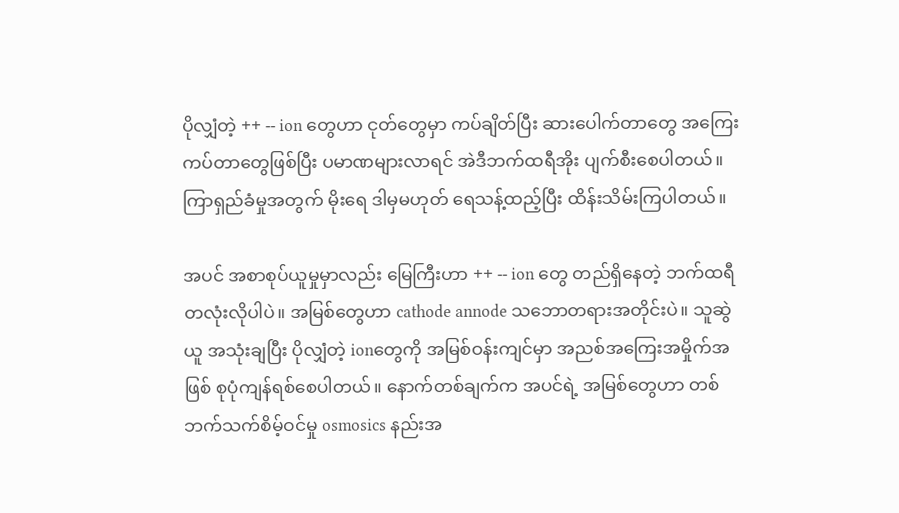ပိုလျှံတဲ့ ++ -- ion တွေဟာ ငုတ်တွေမှာ ကပ်ချိတ်ပြီး ဆားပေါက်တာတွေ အကြေးကပ်တာတွေဖြစ်ပြီး ပမာဏများလာရင် အဲဒီဘက်ထရီအိုး ပျက်စီးစေပါတယ်။ ကြာရှည်ခံမှုအတွက် မိုးရေ ဒါမှမဟုတ် ရေသန့်ထည့်ပြီး ထိန်းသိမ်းကြပါတယ်။

အပင် အစာစုပ်ယူမှုမှာလည်း မြေကြီးဟာ ++ -- ion တွေ တည်ရှိနေတဲ့ ဘက်ထရီတလုံးလိုပါပဲ။ အမြစ်တွေဟာ cathode annode သဘောတရားအတိုင်းပဲ။ သူဆွဲယူ အသုံးချပြီး ပိုလျှံတဲ့ ionတွေကို အမြစ်ဝန်းကျင်မှာ အညစ်အကြေးအမှိုက်အဖြစ် စုပုံကျန်ရစ်စေပါတယ်။ နောက်တစ်ချက်က အပင်ရဲ့ အမြစ်တွေဟာ တစ်ဘက်သက်စိမ့်ဝင်မှု osmosics နည်းအ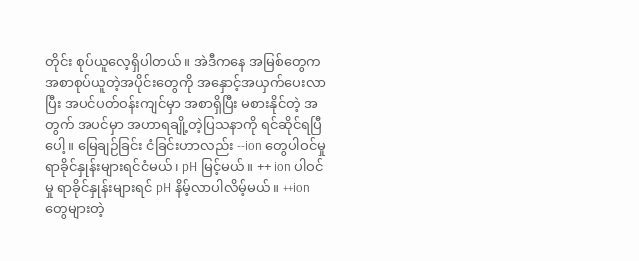တိုင်း စုပ်ယူလေ့ရှိပါတယ်။ အဲဒီကနေ အမြစ်တွေက အစာစုပ်ယူတဲ့အပိုင်းတွေကို အနှောင့်အယှက်ပေးလာပြီး အပင်ပတ်ဝန်းကျင်မှာ အစာရှိပြီး မစားနိုင်တဲ့ အတွက် အပင်မှာ အဟာရချို့တဲ့ပြသနာကို ရင်ဆိုင်ရပြီပေါ့။ မြေချဉ်ခြင်း ငံခြင်းဟာလည်း --ion တွေပါဝင်မှု ရာခိုင်နှုန်းများရင်ငံမယ်၊ pH မြင့်မယ်။ ++ ion ပါဝင်မှု ရာခိုင်နှုန်းများရင် pH နိမ့်လာပါလိမ့်မယ်။ ++ion တွေများတဲ့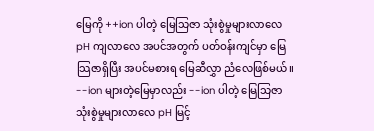မြေကို ++ion ပါတဲ့ မြေသြဇာ သုံးစွဲမှုများလာလေ pH ကျလာလေ အပင်အတွက် ပတ်ဝန်းကျင်မှာ မြေသြဇာရှိပြီး အပင်မစားရ မြေဆီလွှာ ညံလေဖြစ်မယ်။ --ion များတဲ့မြေမှာလည်း --ion ပါတဲ့ မြေသြဇာ သုံးစွဲမှုများလာလေ pH မြင့်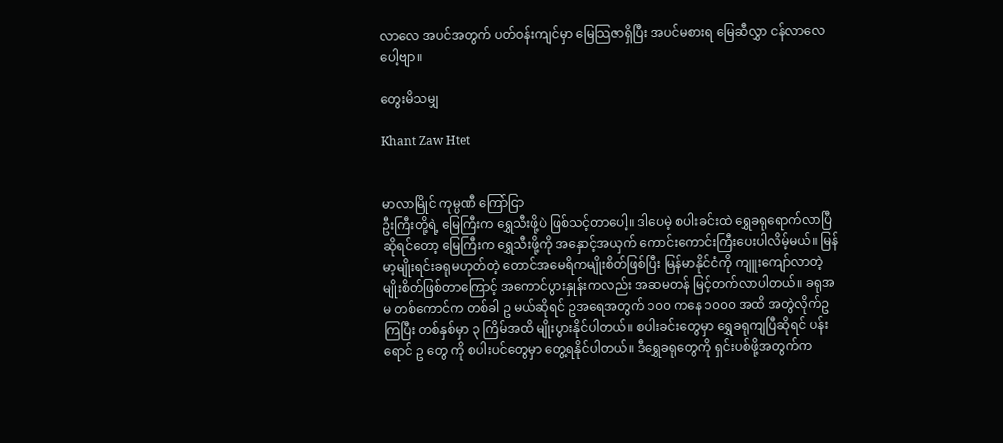လာလေ အပင်အတွက် ပတ်ဝန်းကျင်မှာ မြေသြဇာရှိပြီး အပင်မစားရ မြေဆီလွှာ ငန်လာလေပေါ့ဗျာ။

တွေးမိသမျှ

Khant Zaw Htet


မာလာမြိုင် ကုမ္ပဏီ ကြော်ငြာ
ဦးကြီးတို့ရဲ့ မြေကြီးက ရွှေသီးဖို့ပဲ ဖြစ်သင့်တာပေါ့။ ဒါပေမဲ့ စပါးခင်းထဲ ရွှေခရုရောက်လာပြီဆိုရင်တော့ မြေကြီးက ရွှေသီးဖို့ကို အနှောင့်အယှက် ကောင်းကောင်းကြီးပေးပါလိမ့်မယ်။ မြန်မာ့မျိုးရင်းခရုမဟုတ်တဲ့ တောင်အမေရိကမျိုးစိတ်ဖြစ်ပြီး မြန်မာနိုင်ငံကို ကျူးကျော်လာတဲ့ မျိုးစိတ်ဖြစ်တာကြောင့် အကောင်ပွားနှုန်းကလည်း အဆမတန် မြင့်တက်လာပါတယ်။ ခရုအမ တစ်ကောင်က တစ်ခါ ဥ မယ်ဆိုရင် ဥအရေအတွက် ၁၀၀ ကနေ ၁၀၀၀ အထိ အတွဲလိုက်ဥကြပြီး တစ်နှစ်မှာ ၃ ကြိမ်အထိ မျိုးပွားနိုင်ပါတယ်။ စပါးခင်းတွေမှာ ရွှေခရုကျပြီဆိုရင် ပန်းရောင် ဥ တွေ ကို စပါးပင်တွေမှာ တွေ့ရနိုင်ပါတယ်။ ဒီရွှေခရုတွေကို ရှင်းပစ်ဖို့အတွက်က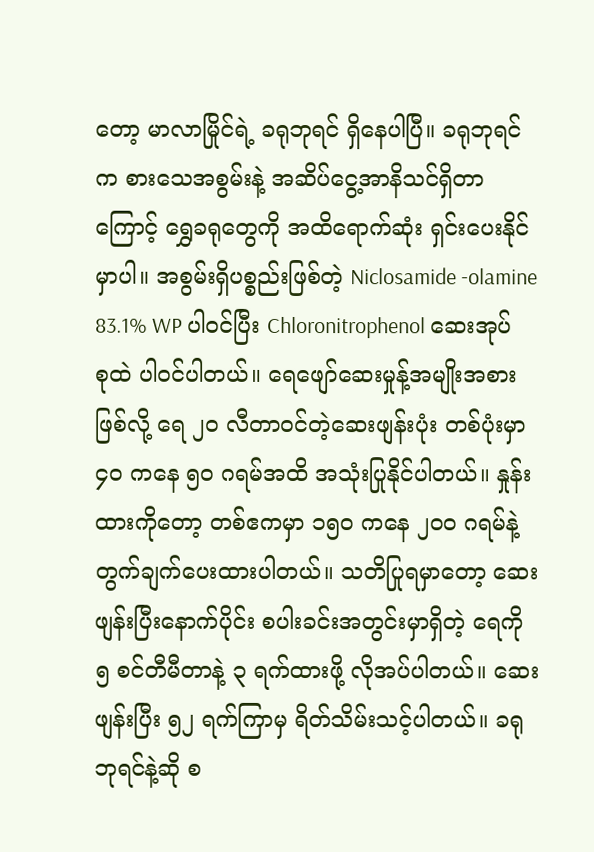တော့ မာလာမြိုင်ရဲ့ ခရုဘုရင် ရှိနေပါပြီ။ ခရုဘုရင်က စားသေအစွမ်းနဲ့ အဆိပ်ငွေ့အာနိသင်ရှိတာကြောင့် ရွှေခရုတွေကို အထိရောက်ဆုံး ရှင်းပေးနိုင်မှာပါ။ အစွမ်းရှိပစ္စည်းဖြစ်တဲ့ Niclosamide -olamine 83.1% WP ပါဝင်ပြီး Chloronitrophenol ဆေးအုပ်စုထဲ ပါဝင်ပါတယ်။ ရေဖျော်ဆေးမှုန့်အမျိုးအစားဖြစ်လို့ ရေ ၂၀ လီတာဝင်တဲ့ဆေးဖျန်းပုံး တစ်ပုံးမှာ ၄၀ ကနေ ၅၀ ဂရမ်အထိ အသုံးပြုနိုင်ပါတယ်။ နှုန်းထားကိုတော့ တစ်ဧကမှာ ၁၅၀ ကနေ ၂၀၀ ဂရမ်နဲ့ တွက်ချက်ပေးထားပါတယ်။ သတိပြုရမှာတော့ ဆေးဖျန်းပြီးနောက်ပိုင်း စပါးခင်းအတွင်းမှာရှိတဲ့ ရေကို ၅ စင်တီမီတာနဲ့ ၃ ရက်ထားဖို့ လိုအပ်ပါတယ်။ ဆေးဖျန်းပြီး ၅၂ ရက်ကြာမှ ရိတ်သိမ်းသင့်ပါတယ်။ ခရုဘုရင်နဲ့ဆို စ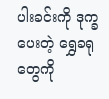ပါးခင်းကို ဒုက္ခပေးတဲ့ ရွှေခရုတွေကို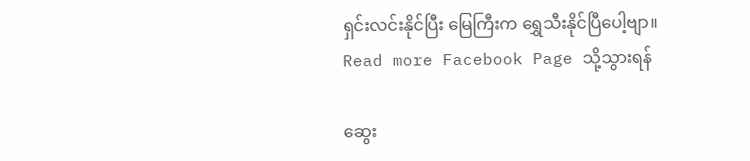ရှင်းလင်းနိုင်ပြီး မြေကြီးက ရွှေသီးနိုင်ပြီပေါ့ဗျာ။
Read more Facebook Page သို့သွားရန်

ဆွေး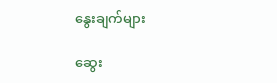နွေးချက်များ

ဆွေး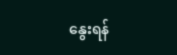နွေးရန်